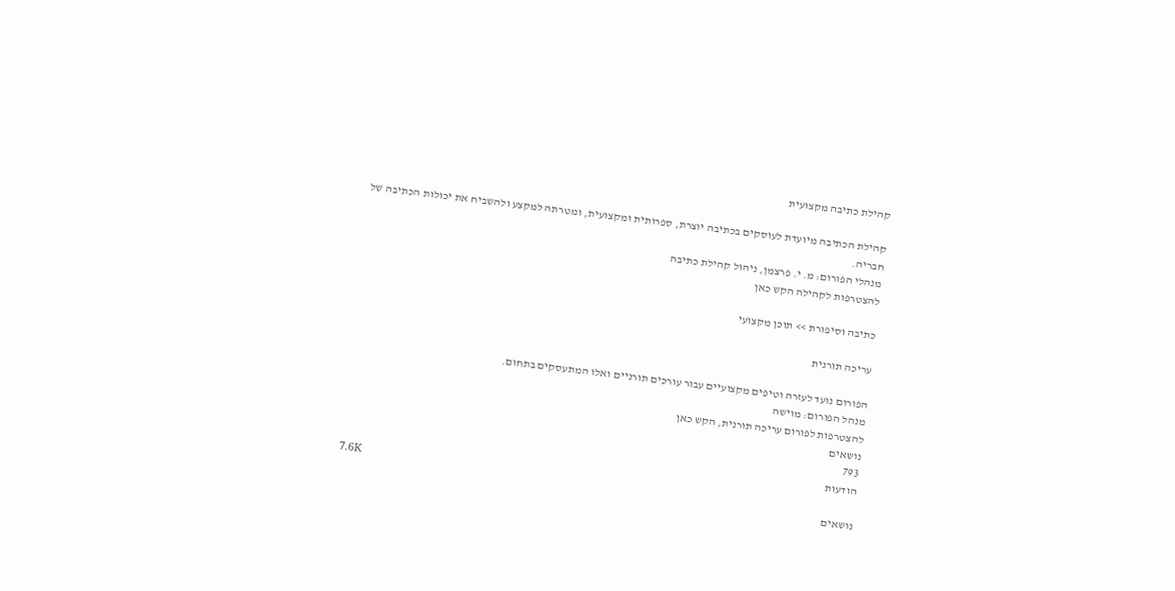קהילת כתיבה מקצועית

קהילת הכתיבה מיועדת לעוסקים בכתיבה יוצרת, ספרותית ומקצועית, ומטרתה למקצע ולהשביח את יכולות הכתיבה של חבריה.
מנהלי הפורום: מ. י. פרצמן, ניהול קהילת כתיבה
להצטרפות לקהילה הקש כאן

כתיבה וסיפורת >> תוכן מקצועי

עריכה תורנית

הפורום נועד לעזרה וטיפים מקצועיים עבור עורכים תורניים ואלו המתעסקים בתחום.
מנהל הפורום: מוישה
להצטרפות לפורום עריכה תורנית, הקש כאן
נושאים
793
הודעות
7.6K
נושאים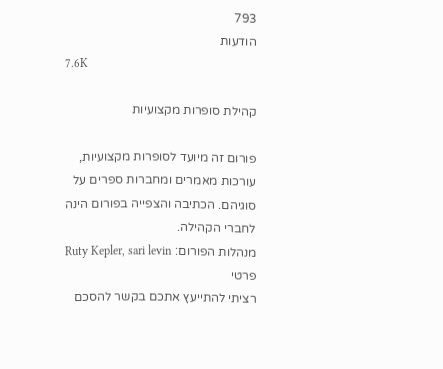793
הודעות
7.6K

קהילת סופרות מקצועיות

פורום זה מיועד לסופרות מקצועיות, עורכות מאמרים ומחברות ספרים על סוגיהם. הכתיבה והצפייה בפורום הינה לחברי הקהילה.
מנהלות הפורום: Ruty Kepler, sari levin
פרטי
רציתי להתייעץ אתכם בקשר להסכם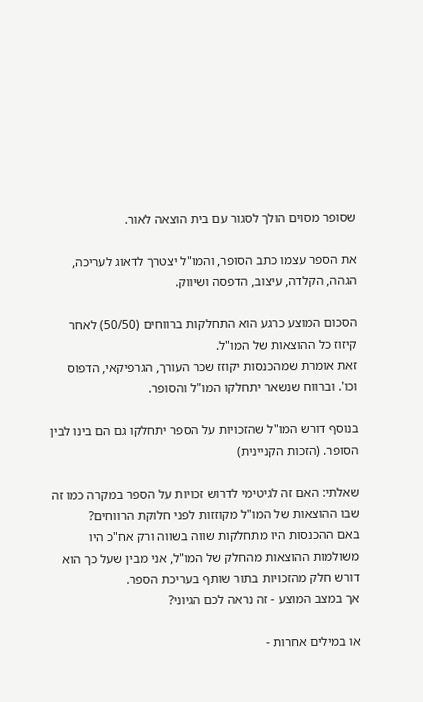שסופר מסוים הולך לסגור עם בית הוצאה לאור.

את הספר עצמו כתב הסופר, והמו"ל יצטרך לדאוג לעריכה, הגהה, הקלדה, עיצוב, הדפסה ושיווק.

הסכום המוצע כרגע הוא התחלקות ברווחים (50/50) לאחר קיזוז כל ההוצאות של המו"ל.
זאת אומרת שמהכנסות יקוזז שכר העורך, הגרפיקאי, הדפוס וכו'. וברווח שנשאר יתחלקו המו"ל והסופר.

בנוסף דורש המו"ל שהזכויות על הספר יתחלקו גם הם בינו לבין הסופר. (הזכות הקניינית)

שאלתי: האם זה לגיטימי לדרוש זכויות על הספר במקרה כמו זה שבו ההוצאות של המו"ל מקוזזות לפני חלוקת הרווחים?
באם ההכנסות היו מתחלקות שווה בשווה ורק אח"כ היו משולמות ההוצאות מהחלק של המו"ל, אני מבין שעל כך הוא דורש חלק מהזכויות בתור שותף בעריכת הספר.
אך במצב המוצע - זה נראה לכם הגיוני?

או במילים אחרות -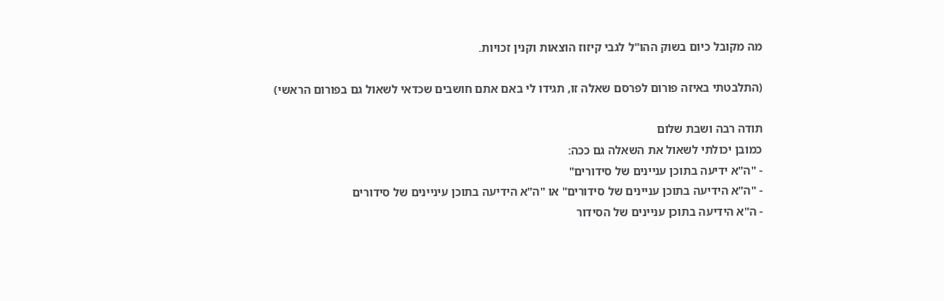מה מקובל כיום בשוק ההו"ל לגבי קיזוז הוצאות וקנין זכויות.

(התלבטתי באיזה פורום לפרסם שאלה זו, תגידו לי באם אתם חושבים שכדאי לשאול גם בפורום הראשי)

תודה רבה ושבת שלום
כמובן יכולתי לשאול את השאלה גם ככה:
- "ה"א ידיעה בתוכן עניינים של סידורים"
- "ה"א הידיעה בתוכן עניינים של סידורים" או "ה"א הידיעה בתוכן עיניינים של סידורים
- ה"א הידיעה בתוכן עניינים של הסידור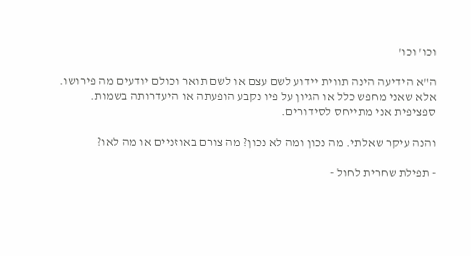וכו' וכו'

ה"א הידיעה הינה תווית יידוע לשם עצם או לשם תואר וכולם יודעים מה פירושו. אלא שאני מחפש כלל או הגיון על פיו נקבע הופעתה או היעדרותה בשמות. ספציפית אני מתייחס לסידורים.

והנה עיקר שאלתי. מה נכון ומה לא נכון? מה צורם באוזניים או מה לאו?

- תפילת שחרית לחול -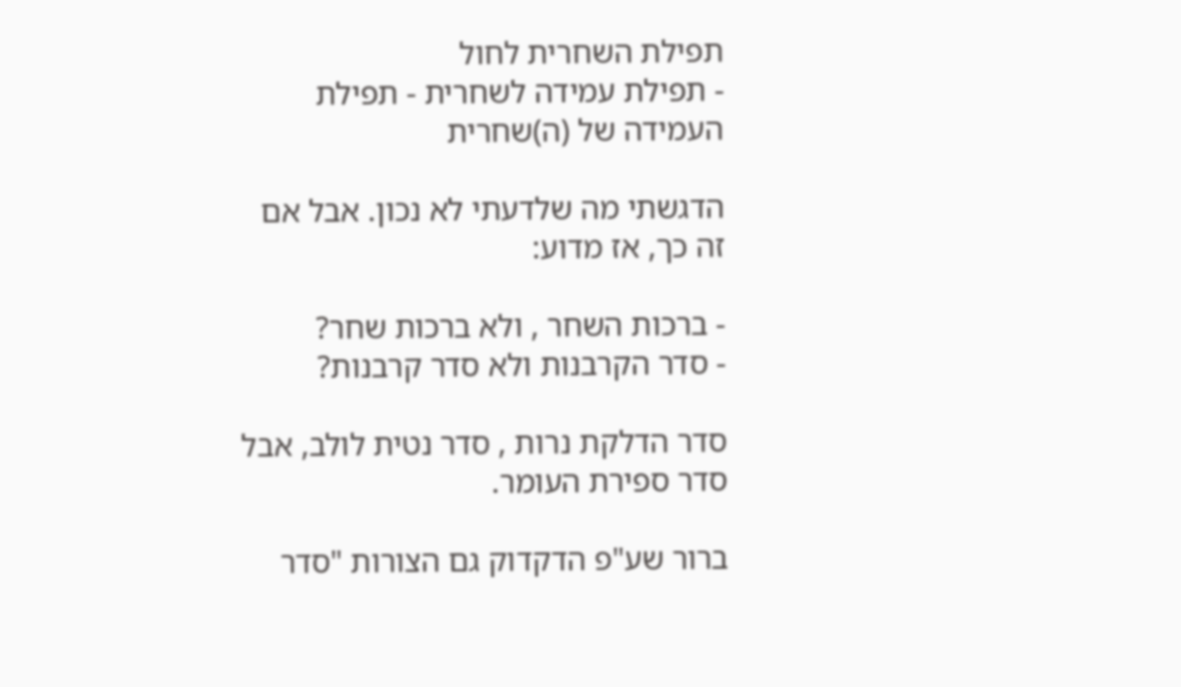תפילת השחרית לחול
- תפילת עמידה לשחרית - תפילת העמידה של (ה)שחרית

הדגשתי מה שלדעתי לא נכון. אבל אם זה כך, אז מדוע:

- ברכות השחר , ולא ברכות שחר?
- סדר הקרבנות ולא סדר קרבנות?

סדר הדלקת נרות , סדר נטית לולב, אבל סדר ספירת העומר.

ברור שע"פ הדקדוק גם הצורות "סדר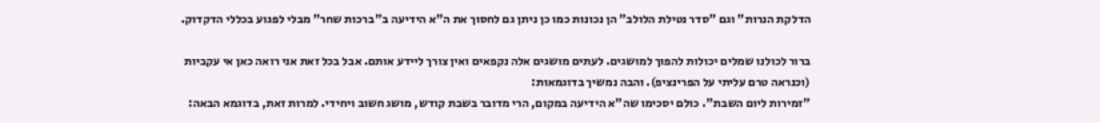הדלקת הנרות" וגם "סדר נטילת הלולב" הן נכונות כמו כן ניתן גם לחסוך את ה"א הידיעה ב"ברכות שחר" מבלי לפגוע בכללי הדקדוק.

ברור לכולנו שמלים יכולות להפוך למושגים. לעתים מושגים אלה נקפאים ואין צורך ליידע אותם. אבל בכל זאת אני רואה כאן אי עקביות (וכנראה טרם עליתי על הפרינציפ). והבה נמשיך בדוגמאות:
"זמירות ליום השבת". כולם יסכימו שה"א הידיעה במקום, הרי מדובר בשבת קודש, מושג חשוב ויחידי. למרות זאת, בדוגמא הבאה: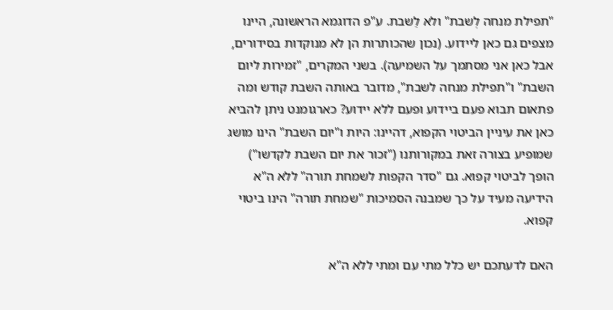"תפילת מנחה לְשבת" ולא לַשבת. ע"פ הדוגמא הראשונה, היינו מצפים גם כאן ליידוע. (נכון שהכותרות הן לא מנוקדות בסידורים, אבל כאן אני מסתמך על השמיעה). בשני המקרים, "זמירות ליום השבת" ו"תפילת מנחה לשבת", מדובר באותה השבת קודש ומה פתאום תבוא פעם ביידוע ופעם ללא יידוע? כארגומנט ניתן להביא כאן את עיניין הביטוי הקפוא, דהיינו: היות ו"יום השבת" הינו מושג שמופיע בצורה זאת במקורותנו ("זכור את יום השבת לקדשו") הופך לביטוי קפוא. גם "סדר הקפות לשמחת תורה" ללא ה"א הידיעה מעיד על כך שמבנה הסמיכות "שמחת תורה" הינו ביטוי קפוא.

האם לדעתכם יש כלל מתי עם ומתי ללא ה"א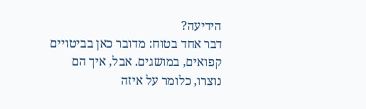הידיעה?
דבר אחד בטוח: מדובר כאן בביטויים קפואים, במושגים. אבל, איך הם נוצרו, כלומר על איזה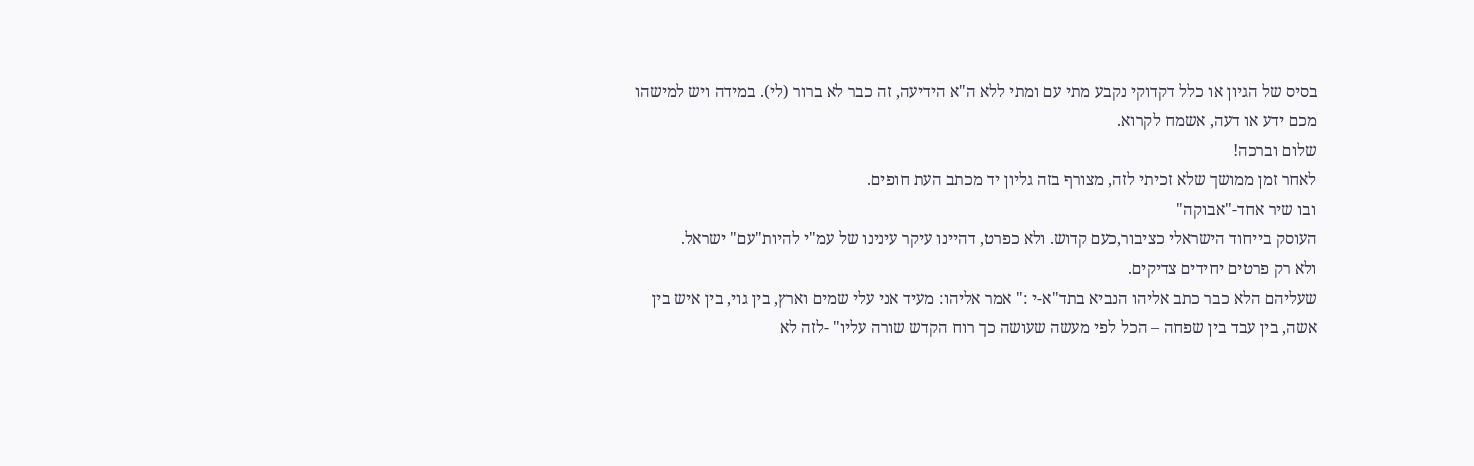בסיס של הגיון או כלל דקדוקי נקבע מתי עם ומתי ללא ה"א הידיעה, זה כבר לא ברור (לי). במידה ויש למישהו מכם ידע או דעה, אשמח לקרוא.
שלום וברכה!
לאחר זמן ממושך שלא זכיתי לזה, מצורף בזה גליון יד מכתב העת חופים.
ובו שיר אחד-"אבוקה"
העוסק בייחוד הישראלי כציבור,כעם קדוש. ולא כפרט, דהיינו עיקר עינינו של עמ"י להיות"עם" ישראל.
ולא רק פרטים יחידים צדיקים.
שעליהם הלא כבר כתב אליהו הנביא בתד"א-י :" אמר אליהו: מעיד אני עלי שמים וארץ, בין גוי, בין איש בין אשה, בין עבד בין שפחה – הכל לפי מעשה שעושה כך רוח הקדש שורה עליו" -לזה לא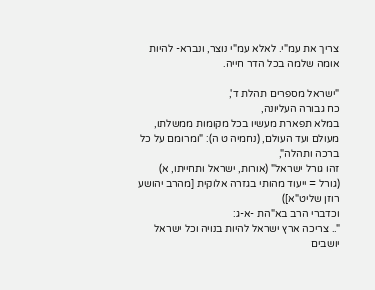צריך את עמ"י. לאלא עמ"י נוצר, ונברא- להיות אומה שלמה בכל הדר חייה.

"ישראל מספרים תהלת ד',
כח גבורה העליונה,
במלא תפארת מעשיו בכל מקומות ממשלתו,
מעולם ועד העולם, (נחמיה ט ה): "ומרומם על כל ברכה ותהלה",
זהו גורל ישראל" (אורות, ישראל ותחייתו, א)
(גורל = ייעוד מהותי בגזרה אלוקית [מהרב יהושע רוזן שליט"א])
וכדברי הרב בא"הת -א-ג:
".. צריכה ארץ ישראל להיות בנויה וכל ישראל יושבים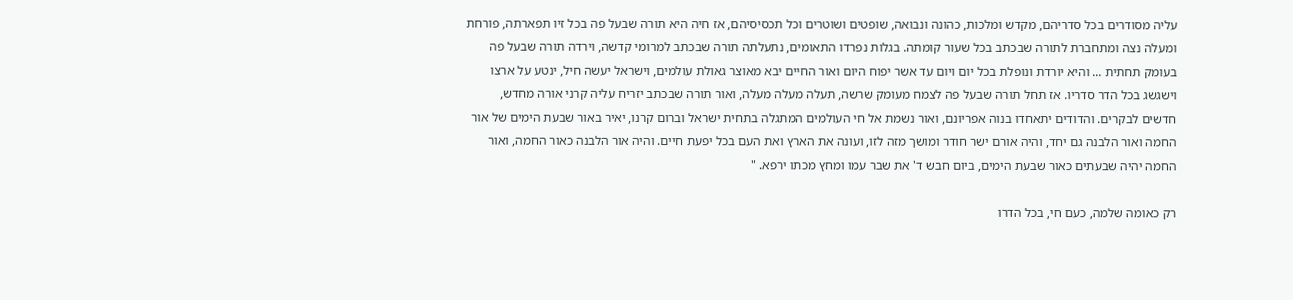עליה מסודרים בכל סדריהם, מקדש ומלכות, כהונה ונבואה, שופטים ושוטרים וכל תכסיסיהם, אז חיה היא תורה שבעל פה בכל זיו תפארתה, פורחת ומעלה נצה ומתחברת לתורה שבכתב בכל שעור קומתה. בגלות נפרדו התאומים, נתעלתה תורה שבכתב למרומי קדשה, וירדה תורה שבעל פה בעומק תחתית ... והיא יורדת ונופלת בכל יום ויום עד אשר יפוח היום ואור החיים יבא מאוצר גאולת עולמים, וישראל יעשה חיל, ינטע על ארצו וישגשג בכל הדר סדריו. אז תחל תורה שבעל פה לצמח מעומק שרשה, תעלה מעלה מעלה, ואור תורה שבכתב יזריח עליה קרני אורה מחדש, חדשים לבקרים. והדודים יתאחדו בנוה אפריונם, ואור נשמת אל חי העולמים המתגלה בתחית ישראל וברום קרנו, יאיר באור שבעת הימים של אור החמה ואור הלבנה גם יחד, והיה אורם ישר חודר ומושך מזה לזו, ועונה את הארץ ואת העם בכל יפעת חיים. והיה אור הלבנה כאור החמה, ואור החמה יהיה שבעתים כאור שבעת הימים, ביום חבש ד' את שבר עמו ומחץ מכתו ירפא. "

רק כאומה שלמה, כעם חי, בכל הדרו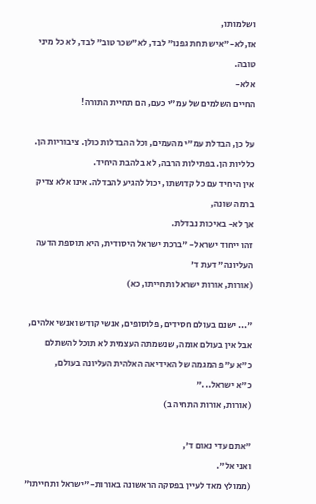ושלמותו,
אז,לא-"איש תחת גפנו" לבד, לא"שכר טוב" לבד, לא כל מיני טובה.
אלא-
החיים השלמים של עמ"י כעם, הם תחיית התורה!

על כן, הבדלת עמ"י מהעמים, וכל ההבדלות כולן. ציבוריות הן. כלליות הן. בפתילות הרבה, לא בלהבת היחיד.
אין היחיד עם כל קדושתו, יכול להגיע להבדלה. אינו אלא צדיק ברמה שונה,
אך לא- באיכות נבדלת.
זהו ייחוד ישראל- "ברכת ישראל היסודית, היא תוספת הדעה העליונה" דעת ד'
(אורות, אורות ישראל ותחייתו, כא)

"... ישנם בעולם חסידים, פלוסופים, אנשי קודש ואנשי אלהים,
אבל אין בעולם אומה, שנשמתה העצמית לא תוכל להשתלם
כ"א ע"פ המגמה של האידיאה האלהית העליונה בעולם,
כ"א ישראל..."
(אורות, אורות התחיה ב)

"אתם עדי נאום ד',
ואני אל".
(ממולץ מאד לעיין בפסקה הראשונה באורות-"ישראל ותחייתו"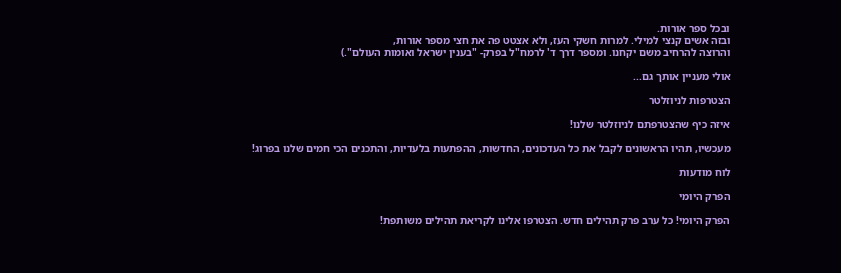ובכל ספר אורות.
ובזה אשים קנצי למילי. למרות חשקי העז, ולא אצטט פה את חצי מספר אורות,
והרוצה להרחיב משם יקחנו. ומספר דרך ד' לרמח"ל בפרק- "בענין ישראל ואומות העולם".)

אולי מעניין אותך גם...

הצטרפות לניוזלטר

איזה כיף שהצטרפתם לניוזלטר שלנו!

מעכשיו, תהיו הראשונים לקבל את כל העדכונים, החדשות, ההפתעות בלעדיות, והתכנים הכי חמים שלנו בפרוג!

לוח מודעות

הפרק היומי

הפרק היומי! כל ערב פרק תהילים חדש. הצטרפו אלינו לקריאת תהילים משותפת!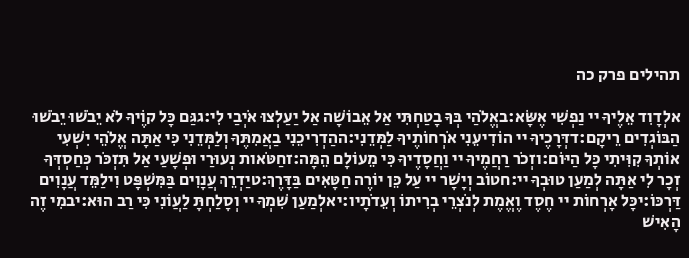תהילים פרק כה

אלְדָוִד אֵלֶיךָ יי נַפְשִׁי אֶשָּׂא:באֱלֹהַי בְּךָ בָטַחְתִּי אַל אֵבוֹשָׁה אַל יַעַלְצוּ אֹיְבַי לִי:גגַּם כָּל קוֶֹיךָ לֹא יֵבֹשׁוּ יֵבֹשׁוּ הַבּוֹגְדִים רֵיקָם:דדְּרָכֶיךָ יי הוֹדִיעֵנִי אֹרְחוֹתֶיךָ לַמְּדֵנִי:ההַדְרִיכֵנִי בַאֲמִתֶּךָ וְלַמְּדֵנִי כִּי אַתָּה אֱלֹהֵי יִשְׁעִי אוֹתְךָ קִוִּיתִי כָּל הַיּוֹם:וזְכֹר רַחֲמֶיךָ יי וַחֲסָדֶיךָ כִּי מֵעוֹלָם הֵמָּה:זחַטֹּאות נְעוּרַי וּפְשָׁעַי אַל תִּזְכֹּר כְּחַסְדְּךָ זְכָר לִי אַתָּה לְמַעַן טוּבְךָ יי:חטוֹב וְיָשָׁר יי עַל כֵּן יוֹרֶה חַטָּאִים בַּדָּרֶךְ:טיַדְרֵךְ עֲנָוִים בַּמִּשְׁפָּט וִילַמֵּד עֲנָוִים דַּרְכּוֹ:יכָּל אָרְחוֹת יי חֶסֶד וֶאֱמֶת לְנֹצְרֵי בְרִיתוֹ וְעֵדֹתָיו:יאלְמַעַן שִׁמְךָ יי וְסָלַחְתָּ לַעֲוֹנִי כִּי רַב הוּא:יבמִי זֶה הָאִישׁ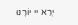יְרֵא יי יוֹרֶנּוּ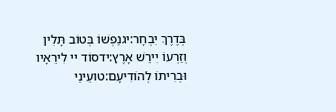בְּדֶרֶךְ יִבְחָר:יגנַפְשׁוֹ בְּטוֹב תָּלִין וְזַרְעוֹ יִירַשׁ אָרֶץ:ידסוֹד יי לִירֵאָיו וּבְרִיתוֹ לְהוֹדִיעָם:טועֵינַי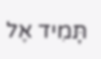תָּמִיד אֶל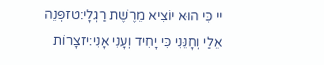יי כִּי הוּא יוֹצִיא מֵרֶשֶׁת רַגְלָי:טזפְּנֵה אֵלַי וְחָנֵּנִי כִּי יָחִיד וְעָנִי אָנִי:יזצָרוֹת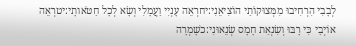לְבָבִי הִרְחִיבוּ מִמְּצוּקוֹתַי הוֹצִיאֵנִי:יחרְאֵה עָנְיִי וַעֲמָלִי וְשָׂא לְכָל חַטֹּאותָי:יטרְאֵה אוֹיְבַי כִּי רָבּוּ וְשִׂנְאַת חָמָס שְׂנֵאוּנִי:כשָׁמְרָה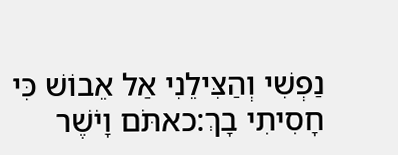נַפְשִׁי וְהַצִּילֵנִי אַל אֵבוֹשׁ כִּי חָסִיתִי בָךְ:כאתֹּם וָיֹשֶׁר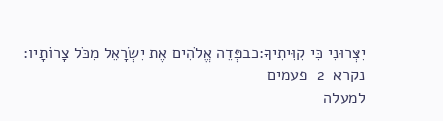יִצְּרוּנִי כִּי קִוִּיתִיךָ:כבפְּדֵה אֱלֹהִים אֶת יִשְׂרָאֵל מִכֹּל צָרוֹתָיו:
נקרא  2  פעמים
למעלה